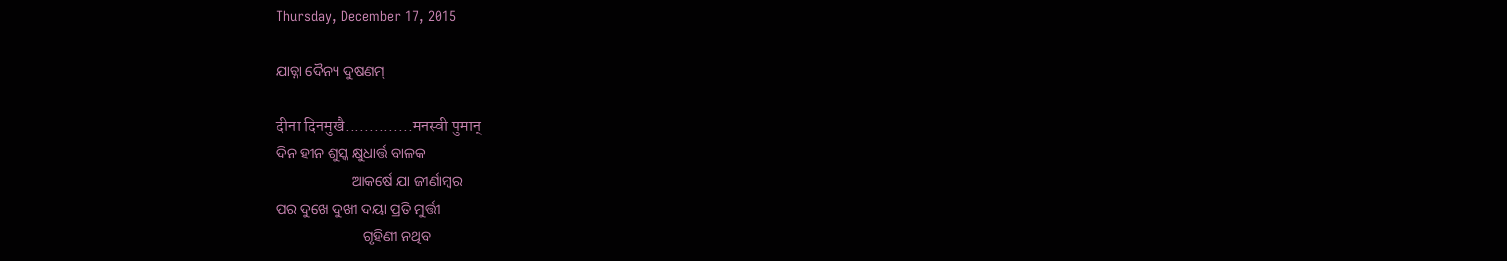Thursday, December 17, 2015

ଯାଚ୍ନା ଦୈନ୍ୟ ଦୁଷଣମ୍

दीना दिनमुखै..............मनस्वी पुमान्
ଦିନ ହୀନ ଶୁସ୍କ କ୍ଷୁଧାର୍ତ୍ତ ବାଳକ
                     ଆକର୍ଷେ ଯା ଜୀର୍ଣାମ୍ବର
ପର ଦୁଖେ ଦୁଖୀ ଦୟା ପ୍ରତି ମୁର୍ତ୍ତୀ
                        ଗୃହିଣୀ ନଥିବ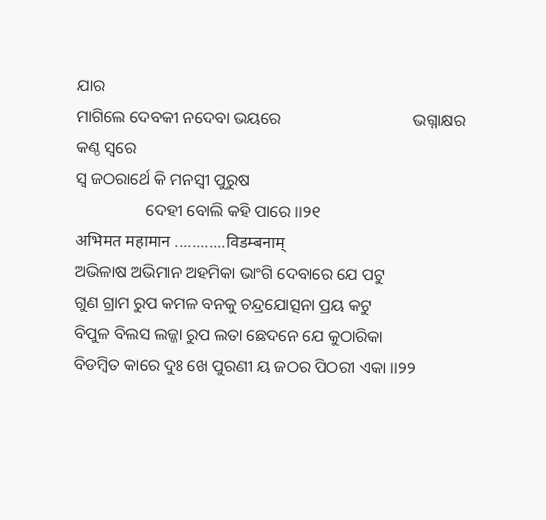ଯାର
ମାଗିଲେ ଦେବକୀ ନଦେବା ଭୟରେ                                ଭଗ୍ନାକ୍ଷର କଣ୍ଠ ସ୍ବରେ
ସ୍ବ ଜଠରାର୍ଥେ କି ମନସ୍ବୀ ପୁରୁଷ
                 ଦେହୀ ବୋଲି କହି ପାରେ ।।୨୧
अभिमत महामान ............विडम्बनाम्
ଅଭିଳାଷ ଅଭିମାନ ଅହମିକା ଭାଂଗି ଦେବାରେ ଯେ ପଟୁ
ଗୁଣ ଗ୍ରାମ ରୁପ କମଳ ବନକୁ ଚନ୍ଦ୍ରଯୋତ୍ସନା ପ୍ରୟ କଟୁ
ବିପୁଳ ବିଲସ ଲଜ୍ଜା ରୁପ ଲତା ଛେଦନେ ଯେ କୁଠାରିକା
ବିଡମ୍ବିତ କାରେ ଦୁଃ ଖେ ପୁରଣୀ ୟ ଜଠର ପିଠରୀ ଏକା ।।୨୨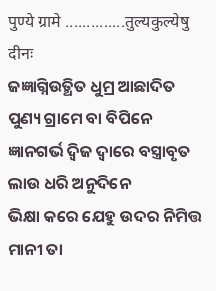पुण्ये ग्रामे ..............तुल्यकुल्येषु दीनः
ଜଜ୍ଞାଗ୍ନିଉତ୍ଥିତ ଧୁମ୍ର ଆଛାଦିତ ପୁଣ୍ୟ ଗ୍ରାମେ ବା ବିପିନେ
ଜ୍ଞାନଗର୍ଭ ଦ୍ବିଜ ଦ୍ବାରେ ବସ୍ତ୍ରାବୃତ ଲାଉ ଧରି ଅନୁଦିନେ
ଭିକ୍ଷା କରେ ଯେହୁ ଉଦର ନିମିତ୍ତ ମାନୀ ତା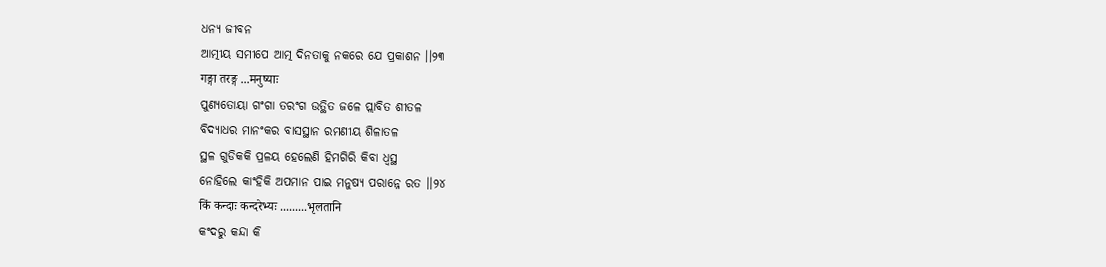ଧନ୍ୟ ଜୀବନ
ଆତ୍ମୀୟ ସମୀପେ ଆତ୍ମ ଦିନତାକୁ ନକରେ ଯେ ପ୍ରକାଶନ ।।୨୩
गङ्गा तरङ्ग ...मनुष्याः
ପୁଣ୍ୟତୋୟା ଗଂଗା ତରଂଗ ଉତ୍ଥିତ ଜଳେ ପ୍ଲାବିତ ଶୀତଳ
ବିଦ୍ୟାଧର ମାନଂକର ବାସସ୍ଥାନ ରମଣୀୟ ଶିଳାତଳ
ସ୍ଥଳ ଗୁଡିକକି ପ୍ରଳୟ ହେଲେଣି ହିମଗିରି କିବା ଧ୍ବସ୍ଥ
ନୋହିଲେ କାଂହିକି ଅପମାନ ପାଇ ମନୁଷ୍ୟ ପରାନ୍ନେ ରତ ।।୨୪
किं कन्दाः कन्दरेभ्यः .........भृलतानि
କଂଦରୁ କନ୍ଦା କି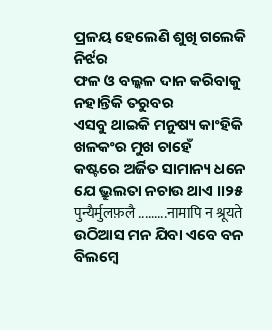ପ୍ରଳୟ ହେଲେଣି ଶୁଖି ଗଲେକି ନିର୍ଝର
ଫଳ ଓ ବଲ୍କଳ ଦାନ କରିବାକୁ ନହାନ୍ତିକି ତରୁବର
ଏସବୁ ଥାଇକି ମନୁଷ୍ୟ କାଂହିକି ଖଳକଂର ମୁଖ ଚାହେଁ
କଷ୍ଟରେ ଅର୍ଜିତ ସାମାନ୍ୟ ଧନେ ଯେ ଭ୍ରୁଲତା ନଚାଉ ଥାଏ ।।୨୫
पुन्यैर्मुलफ़लै .........नामापि न श्रूयते
ଉଠିଆସ ମନ ଯିବା ଏବେ ବନ ବିଲମ୍ବେ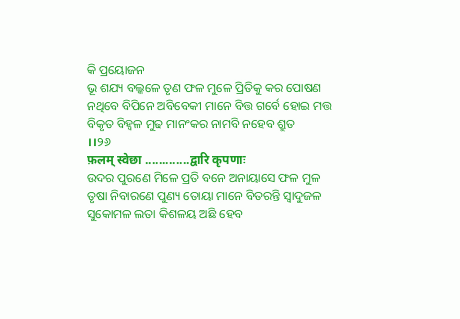କି ପ୍ରୟୋଜନ
ଭୂ ଶଯ୍ୟ ବଲ୍କଳେ ତୃଣ ଫଳ ମୁଳେ ପ୍ରିତିକୁ କର ପୋଷଣ
ନଥିବେ ବିପିନେ ଅବିବେକୀ ମାନେ ବିତ୍ତ ଗର୍ବେ ହୋଇ ମତ୍ତ
ବିକୃତ ବିହ୍ବଳ ମୁଢ ମାନଂକର ନାମବି ନହେବ ଶ୍ରୁତ        ।।୨୬
फ़लम् स्वेछा .............द्वारि कृपणाः
ଉଦର ପୁରଣେ ମିଳେ ପ୍ରତି ବନେ ଅନାୟାସେ ଫଳ ମୁଳ
ତୃଷା ନିବାରଣେ ପୁଣ୍ୟ ତୋୟା ମାନେ ବିତରନ୍ତି ସ୍ବାଦୁଜଳ
ସୁକୋମଳ ଲତା କିଶଳୟ ଅଛି ହେବ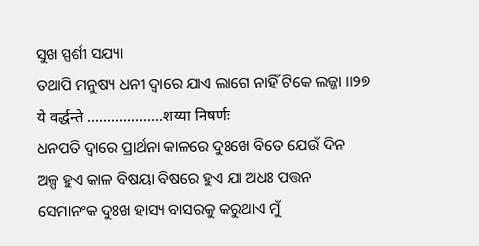ସୁଖ ସ୍ପର୍ଶୀ ସଯ୍ୟା
ତଥାପି ମନୁଷ୍ୟ ଧନୀ ଦ୍ବାରେ ଯାଏ ଲାଗେ ନାହିଁ ଟିକେ ଲଜ୍ଜା ।।୨୭
ये वर्द्धन्ते ...................शय्या निषर्णः
ଧନପତି ଦ୍ବାରେ ପ୍ରାର୍ଥନା କାଳରେ ଦୁଃଖେ ବିତେ ଯେଉଁ ଦିନ
ଅଳ୍ପ ହୁଏ କାଳ ବିଷୟା ବିଷରେ ହୁଏ ଯା ଅଧଃ ପତ୍ତନ
ସେମାନଂକ ଦୁଃଖ ହାସ୍ୟ ବାସରକୁ କରୁଥାଏ ମୁଁ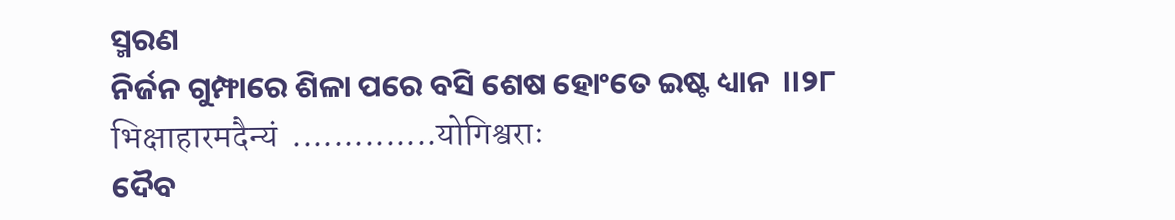ସ୍ମରଣ
ନିର୍ଜନ ଗୁମ୍ଫାରେ ଶିଳା ପରେ ବସି ଶେଷ ହୋଂତେ ଇଷ୍ଟ ଧ୍ୟାନ  ।।୨୮
भिक्षाहारमदैन्यं  ..............योगिश्वराः
ଦୈବ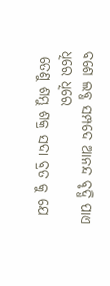ବଶେ ଲବ୍ଧ ସମ୍ପଦେ ଆନନ୍ଦ ବୃଦ୍ଧି ପାଏ ଧିରେ ଧିରେ
 ତେଣୁ ଶମ୍ଭୁ ଶକ୍ର ସଦା ବ୍ରତ କୁ ଯେ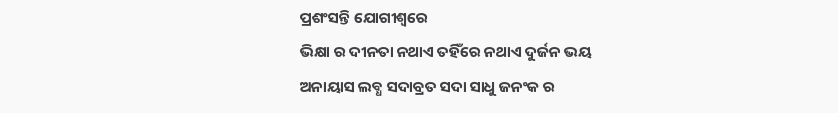ପ୍ରଶଂସନ୍ତି ଯୋଗୀଶ୍ବରେ
ଭିକ୍ଷା ର ଦୀନତା ନଥାଏ ତହିଁରେ ନଥାଏ ଦୁର୍ଜନ ଭୟ
ଅନାୟାସ ଲବ୍ଧ ସଦାବ୍ରତ ସଦା ସାଧୁ ଜନଂକ ର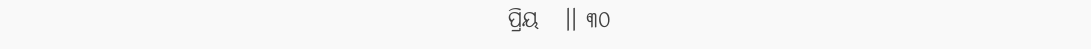ପ୍ରିୟ   ।। ୩୦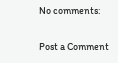No comments:

Post a Comment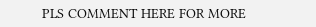PLS COMMENT HERE FOR MORE